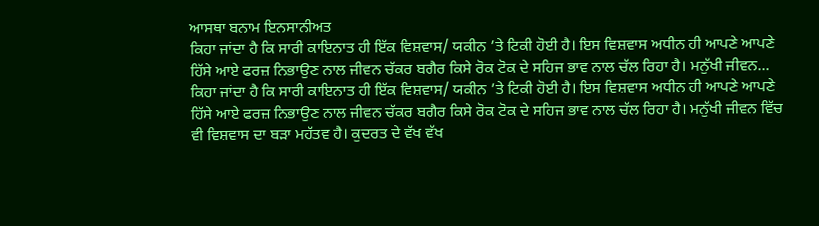ਆਸਥਾ ਬਨਾਮ ਇਨਸਾਨੀਅਤ
ਕਿਹਾ ਜਾਂਦਾ ਹੈ ਕਿ ਸਾਰੀ ਕਾਇਨਾਤ ਹੀ ਇੱਕ ਵਿਸ਼ਵਾਸ/ ਯਕੀਨ ’ਤੇ ਟਿਕੀ ਹੋਈ ਹੈ। ਇਸ ਵਿਸ਼ਵਾਸ ਅਧੀਨ ਹੀ ਆਪਣੇ ਆਪਣੇ ਹਿੱਸੇ ਆਏ ਫਰਜ਼ ਨਿਭਾਉਣ ਨਾਲ ਜੀਵਨ ਚੱਕਰ ਬਗੈਰ ਕਿਸੇ ਰੋਕ ਟੋਕ ਦੇ ਸਹਿਜ ਭਾਵ ਨਾਲ ਚੱਲ ਰਿਹਾ ਹੈ। ਮਨੁੱਖੀ ਜੀਵਨ...
ਕਿਹਾ ਜਾਂਦਾ ਹੈ ਕਿ ਸਾਰੀ ਕਾਇਨਾਤ ਹੀ ਇੱਕ ਵਿਸ਼ਵਾਸ/ ਯਕੀਨ ’ਤੇ ਟਿਕੀ ਹੋਈ ਹੈ। ਇਸ ਵਿਸ਼ਵਾਸ ਅਧੀਨ ਹੀ ਆਪਣੇ ਆਪਣੇ ਹਿੱਸੇ ਆਏ ਫਰਜ਼ ਨਿਭਾਉਣ ਨਾਲ ਜੀਵਨ ਚੱਕਰ ਬਗੈਰ ਕਿਸੇ ਰੋਕ ਟੋਕ ਦੇ ਸਹਿਜ ਭਾਵ ਨਾਲ ਚੱਲ ਰਿਹਾ ਹੈ। ਮਨੁੱਖੀ ਜੀਵਨ ਵਿੱਚ ਵੀ ਵਿਸ਼ਵਾਸ ਦਾ ਬੜਾ ਮਹੱਤਵ ਹੈ। ਕੁਦਰਤ ਦੇ ਵੱਖ ਵੱਖ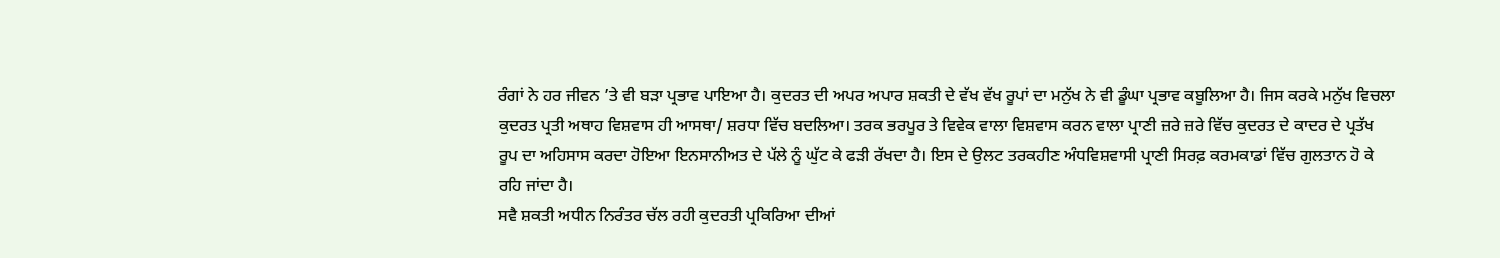ਰੰਗਾਂ ਨੇ ਹਰ ਜੀਵਨ ’ਤੇ ਵੀ ਬੜਾ ਪ੍ਰਭਾਵ ਪਾਇਆ ਹੈ। ਕੁਦਰਤ ਦੀ ਅਪਰ ਅਪਾਰ ਸ਼ਕਤੀ ਦੇ ਵੱਖ ਵੱਖ ਰੂਪਾਂ ਦਾ ਮਨੁੱਖ ਨੇ ਵੀ ਡੂੰਘਾ ਪ੍ਰਭਾਵ ਕਬੂਲਿਆ ਹੈ। ਜਿਸ ਕਰਕੇ ਮਨੁੱਖ ਵਿਚਲਾ ਕੁਦਰਤ ਪ੍ਰਤੀ ਅਥਾਹ ਵਿਸ਼ਵਾਸ ਹੀ ਆਸਥਾ/ ਸ਼ਰਧਾ ਵਿੱਚ ਬਦਲਿਆ। ਤਰਕ ਭਰਪੂਰ ਤੇ ਵਿਵੇਕ ਵਾਲਾ ਵਿਸ਼ਵਾਸ ਕਰਨ ਵਾਲਾ ਪ੍ਰਾਣੀ ਜ਼ਰੇ ਜ਼ਰੇ ਵਿੱਚ ਕੁਦਰਤ ਦੇ ਕਾਦਰ ਦੇ ਪ੍ਰਤੱਖ ਰੂਪ ਦਾ ਅਹਿਸਾਸ ਕਰਦਾ ਹੋਇਆ ਇਨਸਾਨੀਅਤ ਦੇ ਪੱਲੇ ਨੂੰ ਘੁੱਟ ਕੇ ਫੜੀ ਰੱਖਦਾ ਹੈ। ਇਸ ਦੇ ਉਲਟ ਤਰਕਹੀਣ ਅੰਧਵਿਸ਼ਵਾਸੀ ਪ੍ਰਾਣੀ ਸਿਰਫ਼ ਕਰਮਕਾਡਾਂ ਵਿੱਚ ਗੁਲਤਾਨ ਹੋ ਕੇ ਰਹਿ ਜਾਂਦਾ ਹੈ।
ਸਵੈ ਸ਼ਕਤੀ ਅਧੀਨ ਨਿਰੰਤਰ ਚੱਲ ਰਹੀ ਕੁਦਰਤੀ ਪ੍ਰਕਿਰਿਆ ਦੀਆਂ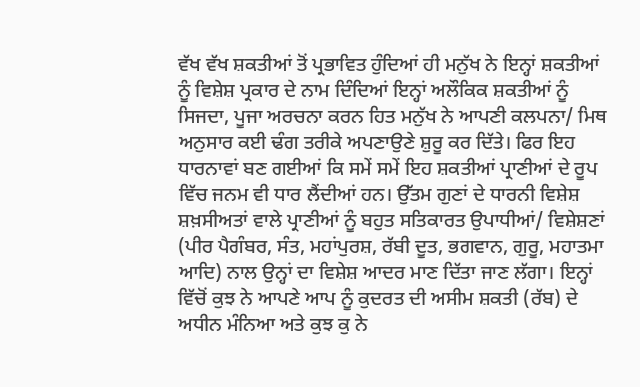ਵੱਖ ਵੱਖ ਸ਼ਕਤੀਆਂ ਤੋਂ ਪ੍ਰਭਾਵਿਤ ਹੁੰਦਿਆਂ ਹੀ ਮਨੁੱਖ ਨੇ ਇਨ੍ਹਾਂ ਸ਼ਕਤੀਆਂ ਨੂੰ ਵਿਸ਼ੇਸ਼ ਪ੍ਰਕਾਰ ਦੇ ਨਾਮ ਦਿੰਦਿਆਂ ਇਨ੍ਹਾਂ ਅਲੌਕਿਕ ਸ਼ਕਤੀਆਂ ਨੂੰ ਸਿਜਦਾ, ਪੂਜਾ ਅਰਚਨਾ ਕਰਨ ਹਿਤ ਮਨੁੱਖ ਨੇ ਆਪਣੀ ਕਲਪਨਾ/ ਮਿਥ ਅਨੁਸਾਰ ਕਈ ਢੰਗ ਤਰੀਕੇ ਅਪਣਾਉਣੇ ਸ਼ੁਰੂ ਕਰ ਦਿੱਤੇ। ਫਿਰ ਇਹ ਧਾਰਨਾਵਾਂ ਬਣ ਗਈਆਂ ਕਿ ਸਮੇਂ ਸਮੇਂ ਇਹ ਸ਼ਕਤੀਆਂ ਪ੍ਰਾਣੀਆਂ ਦੇ ਰੂਪ ਵਿੱਚ ਜਨਮ ਵੀ ਧਾਰ ਲੈਂਦੀਆਂ ਹਨ। ਉੱਤਮ ਗੁਣਾਂ ਦੇ ਧਾਰਨੀ ਵਿਸ਼ੇਸ਼ ਸ਼ਖ਼ਸੀਅਤਾਂ ਵਾਲੇ ਪ੍ਰਾਣੀਆਂ ਨੂੰ ਬਹੁਤ ਸਤਿਕਾਰਤ ਉਪਾਧੀਆਂ/ ਵਿਸ਼ੇਸ਼ਣਾਂ (ਪੀਰ ਪੈਗੰਬਰ, ਸੰਤ, ਮਹਾਂਪੁਰਸ਼, ਰੱਬੀ ਦੂਤ, ਭਗਵਾਨ, ਗੁਰੂ, ਮਹਾਤਮਾ ਆਦਿ) ਨਾਲ ਉਨ੍ਹਾਂ ਦਾ ਵਿਸ਼ੇਸ਼ ਆਦਰ ਮਾਣ ਦਿੱਤਾ ਜਾਣ ਲੱਗਾ। ਇਨ੍ਹਾਂ ਵਿੱਚੋਂ ਕੁਝ ਨੇ ਆਪਣੇ ਆਪ ਨੂੰ ਕੁਦਰਤ ਦੀ ਅਸੀਮ ਸ਼ਕਤੀ (ਰੱਬ) ਦੇ ਅਧੀਨ ਮੰਨਿਆ ਅਤੇ ਕੁਝ ਕੁ ਨੇ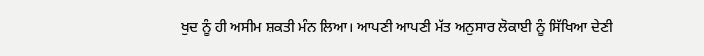ਖੁਦ ਨੂੰ ਹੀ ਅਸੀਮ ਸ਼ਕਤੀ ਮੰਨ ਲਿਆ। ਆਪਣੀ ਆਪਣੀ ਮੱਤ ਅਨੁਸਾਰ ਲੋਕਾਈ ਨੂੰ ਸਿੱਖਿਆ ਦੇਣੀ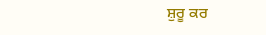ਸ਼ੁਰੂ ਕਰ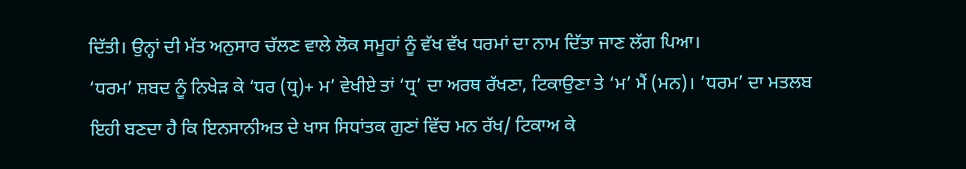ਦਿੱਤੀ। ਉਨ੍ਹਾਂ ਦੀ ਮੱਤ ਅਨੁਸਾਰ ਚੱਲਣ ਵਾਲੇ ਲੋਕ ਸਮੂਹਾਂ ਨੂੰ ਵੱਖ ਵੱਖ ਧਰਮਾਂ ਦਾ ਨਾਮ ਦਿੱਤਾ ਜਾਣ ਲੱਗ ਪਿਆ।
‘ਧਰਮ’ ਸ਼ਬਦ ਨੂੰ ਨਿਖੇੜ ਕੇ ‘ਧਰ (ਧ੍ਰ)+ ਮ’ ਵੇਖੀਏ ਤਾਂ ‘ਧ੍ਰ’ ਦਾ ਅਰਥ ਰੱਖਣਾ, ਟਿਕਾਉਣਾ ਤੇ ‘ਮ’ ਮੈਂ (ਮਨ)। ’ਧਰਮ’ ਦਾ ਮਤਲਬ ਇਹੀ ਬਣਦਾ ਹੈ ਕਿ ਇਨਸਾਨੀਅਤ ਦੇ ਖਾਸ ਸਿਧਾਂਤਕ ਗੁਣਾਂ ਵਿੱਚ ਮਨ ਰੱਖ/ ਟਿਕਾਅ ਕੇ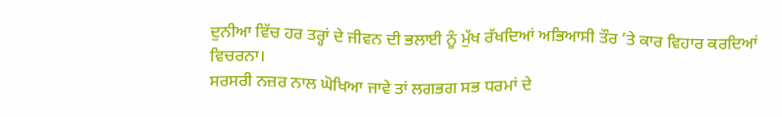ਦੁਨੀਆ ਵਿੱਚ ਹਰ ਤਰ੍ਹਾਂ ਦੇ ਜੀਵਨ ਦੀ ਭਲਾਈ ਨੂੰ ਮੁੱਖ ਰੱਖਦਿਆਂ ਅਭਿਆਸੀ ਤੌਰ ’ਤੇ ਕਾਰ ਵਿਹਾਰ ਕਰਦਿਆਂ ਵਿਚਰਨਾ।
ਸਰਸਰੀ ਨਜ਼ਰ ਨਾਲ ਘੋਖਿਆ ਜਾਵੇ ਤਾਂ ਲਗਭਗ ਸਭ ਧਰਮਾਂ ਦੇ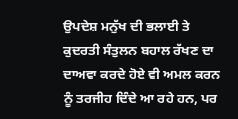ਉਪਦੇਸ਼ ਮਨੁੱਖ ਦੀ ਭਲਾਈ ਤੇ ਕੁਦਰਤੀ ਸੰਤੁਲਨ ਬਹਾਲ ਰੱਖਣ ਦਾ ਦਾਅਵਾ ਕਰਦੇ ਹੋਏ ਵੀ ਅਮਲ ਕਰਨ ਨੂੰ ਤਰਜੀਹ ਦਿੰਦੇ ਆ ਰਹੇ ਹਨ, ਪਰ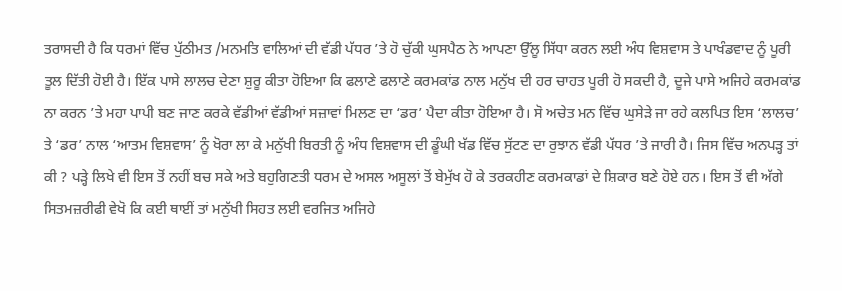ਤਰਾਸਦੀ ਹੈ ਕਿ ਧਰਮਾਂ ਵਿੱਚ ਪੁੱਠੀਮਤ /ਮਨਮਤਿ ਵਾਲਿਆਂ ਦੀ ਵੱਡੀ ਪੱਧਰ ’ਤੇ ਹੋ ਚੁੱਕੀ ਘੁਸਪੈਠ ਨੇ ਆਪਣਾ ਉੱਲੂ ਸਿੱਧਾ ਕਰਨ ਲਈ ਅੰਧ ਵਿਸ਼ਵਾਸ ਤੇ ਪਾਖੰਡਵਾਦ ਨੂੰ ਪੂਰੀ ਤੂਲ ਦਿੱਤੀ ਹੋਈ ਹੈ। ਇੱਕ ਪਾਸੇ ਲਾਲਚ ਦੇਣਾ ਸ਼ੁਰੂ ਕੀਤਾ ਹੋਇਆ ਕਿ ਫਲਾਣੇ ਫਲਾਣੇ ਕਰਮਕਾਂਡ ਨਾਲ ਮਨੁੱਖ ਦੀ ਹਰ ਚਾਹਤ ਪੂਰੀ ਹੋ ਸਕਦੀ ਹੈ, ਦੂਜੇ ਪਾਸੇ ਅਜਿਹੇ ਕਰਮਕਾਂਡ ਨਾ ਕਰਨ ’ਤੇ ਮਹਾ ਪਾਪੀ ਬਣ ਜਾਣ ਕਰਕੇ ਵੱਡੀਆਂ ਵੱਡੀਆਂ ਸਜ਼ਾਵਾਂ ਮਿਲਣ ਦਾ ‘ਡਰ’ ਪੈਦਾ ਕੀਤਾ ਹੋਇਆ ਹੈ। ਸੋ ਅਚੇਤ ਮਨ ਵਿੱਚ ਘੁਸੇੜੇ ਜਾ ਰਹੇ ਕਲਪਿਤ ਇਸ ‘ਲਾਲਚ’ ਤੇ ‘ਡਰ’ ਨਾਲ ‘ਆਤਮ ਵਿਸ਼ਵਾਸ’ ਨੂੰ ਖੋਰਾ ਲਾ ਕੇ ਮਨੁੱਖੀ ਬਿਰਤੀ ਨੂੰ ਅੰਧ ਵਿਸ਼ਵਾਸ ਦੀ ਡੂੰਘੀ ਖੱਡ ਵਿੱਚ ਸੁੱਟਣ ਦਾ ਰੁਝਾਨ ਵੱਡੀ ਪੱਧਰ ’ਤੇ ਜਾਰੀ ਹੈ। ਜਿਸ ਵਿੱਚ ਅਨਪੜ੍ਹ ਤਾਂ ਕੀ ? ਪੜ੍ਹੇ ਲਿਖੇ ਵੀ ਇਸ ਤੋਂ ਨਹੀਂ ਬਚ ਸਕੇ ਅਤੇ ਬਹੁਗਿਣਤੀ ਧਰਮ ਦੇ ਅਸਲ ਅਸੂਲਾਂ ਤੋਂ ਬੇਮੁੱਖ ਹੋ ਕੇ ਤਰਕਹੀਣ ਕਰਮਕਾਡਾਂ ਦੇ ਸ਼ਿਕਾਰ ਬਣੇ ਹੋਏ ਹਨ। ਇਸ ਤੋਂ ਵੀ ਅੱਗੇ ਸਿਤਮਜ਼ਰੀਫੀ ਵੇਖੋ ਕਿ ਕਈ ਥਾਈਂ ਤਾਂ ਮਨੁੱਖੀ ਸਿਹਤ ਲਈ ਵਰਜਿਤ ਅਜਿਹੇ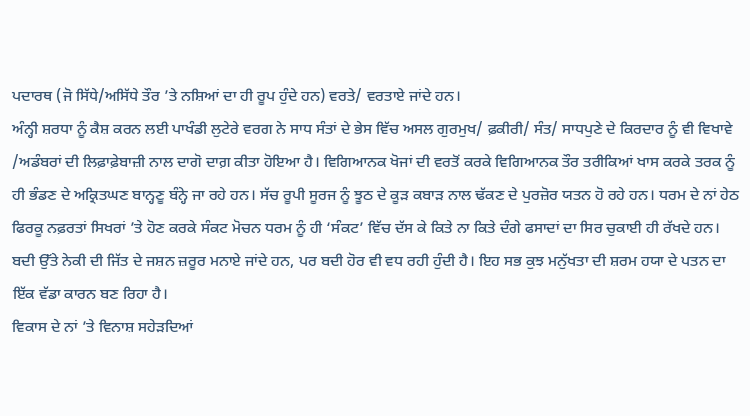ਪਦਾਰਥ (ਜੋ ਸਿੱਧੇ/ਅਸਿੱਧੇ ਤੌਰ ’ਤੇ ਨਸ਼ਿਆਂ ਦਾ ਹੀ ਰੂਪ ਹੁੰਦੇ ਹਨ) ਵਰਤੇ/ ਵਰਤਾਏ ਜਾਂਦੇ ਹਨ।
ਅੰਨ੍ਹੀ ਸ਼ਰਧਾ ਨੂੰ ਕੈਸ਼ ਕਰਨ ਲਈ ਪਾਖੰਡੀ ਲੁਟੇਰੇ ਵਰਗ ਨੇ ਸਾਧ ਸੰਤਾਂ ਦੇ ਭੇਸ ਵਿੱਚ ਅਸਲ ਗੁਰਮੁਖ/ ਫ਼ਕੀਰੀ/ ਸੰਤ/ ਸਾਧਪੁਣੇ ਦੇ ਕਿਰਦਾਰ ਨੂੰ ਵੀ ਵਿਖਾਵੇ /ਅਡੰਬਰਾਂ ਦੀ ਲਿਫ਼ਾਫ਼ੇਬਾਜ਼ੀ ਨਾਲ ਦਾਗੋ ਦਾਗ਼ ਕੀਤਾ ਹੋਇਆ ਹੈ। ਵਿਗਿਆਨਕ ਖੋਜਾਂ ਦੀ ਵਰਤੋਂ ਕਰਕੇ ਵਿਗਿਆਨਕ ਤੌਰ ਤਰੀਕਿਆਂ ਖਾਸ ਕਰਕੇ ਤਰਕ ਨੂੰ ਹੀ ਭੰਡਣ ਦੇ ਅਕ੍ਰਿਤਘਣ ਬਾਨ੍ਹਣੂ ਬੰਨ੍ਹੇ ਜਾ ਰਹੇ ਹਨ। ਸੱਚ ਰੂਪੀ ਸੂਰਜ ਨੂੰ ਝੂਠ ਦੇ ਕੂੜ ਕਬਾੜ ਨਾਲ ਢੱਕਣ ਦੇ ਪੁਰਜ਼ੋਰ ਯਤਨ ਹੋ ਰਹੇ ਹਨ। ਧਰਮ ਦੇ ਨਾਂ ਹੇਠ ਫਿਰਕੂ ਨਫ਼ਰਤਾਂ ਸਿਖਰਾਂ ’ਤੇ ਹੋਣ ਕਰਕੇ ਸੰਕਟ ਮੋਚਨ ਧਰਮ ਨੂੰ ਹੀ ‘ਸੰਕਟ’ ਵਿੱਚ ਦੱਸ ਕੇ ਕਿਤੇ ਨਾ ਕਿਤੇ ਦੰਗੇ ਫਸਾਦਾਂ ਦਾ ਸਿਰ ਚੁਕਾਈ ਹੀ ਰੱਖਦੇ ਹਨ। ਬਦੀ ਉੱਤੇ ਨੇਕੀ ਦੀ ਜਿੱਤ ਦੇ ਜਸ਼ਨ ਜ਼ਰੂਰ ਮਨਾਏ ਜਾਂਦੇ ਹਨ, ਪਰ ਬਦੀ ਹੋਰ ਵੀ ਵਧ ਰਹੀ ਹੁੰਦੀ ਹੈ। ਇਹ ਸਭ ਕੁਝ ਮਨੁੱਖਤਾ ਦੀ ਸ਼ਰਮ ਹਯਾ ਦੇ ਪਤਨ ਦਾ ਇੱਕ ਵੱਡਾ ਕਾਰਨ ਬਣ ਰਿਹਾ ਹੈ।
ਵਿਕਾਸ ਦੇ ਨਾਂ ’ਤੇ ਵਿਨਾਸ਼ ਸਹੇੜਦਿਆਂ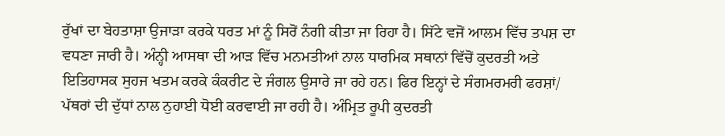ਰੁੱਖਾਂ ਦਾ ਬੇਹਤਾਸ਼ਾ ਉਜਾੜਾ ਕਰਕੇ ਧਰਤ ਮਾਂ ਨੂੰ ਸਿਰੋਂ ਨੰਗੀ ਕੀਤਾ ਜਾ ਰਿਹਾ ਹੈ। ਸਿੱਟੇ ਵਜੋਂ ਆਲਮ ਵਿੱਚ ਤਪਸ਼ ਦਾ ਵਧਣਾ ਜਾਰੀ ਹੈ। ਅੰਨ੍ਹੀ ਆਸਥਾ ਦੀ ਆੜ ਵਿੱਚ ਮਨਮਤੀਆਂ ਨਾਲ ਧਾਰਮਿਕ ਸਥਾਨਾਂ ਵਿੱਚੋਂ ਕੁਦਰਤੀ ਅਤੇ ਇਤਿਹਾਸਕ ਸੁਹਜ ਖਤਮ ਕਰਕੇ ਕੰਕਰੀਟ ਦੇ ਜੰਗਲ ਉਸਾਰੇ ਜਾ ਰਹੇ ਹਨ। ਫਿਰ ਇਨ੍ਹਾਂ ਦੇ ਸੰਗਮਰਮਰੀ ਫਰਸ਼ਾਂ/ ਪੱਥਰਾਂ ਦੀ ਦੁੱਧਾਂ ਨਾਲ ਨੁਹਾਈ ਧੋਈ ਕਰਵਾਈ ਜਾ ਰਹੀ ਹੈ। ਅੰਮ੍ਰਿਤ ਰੂਪੀ ਕੁਦਰਤੀ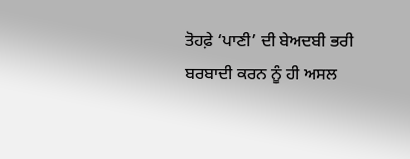ਤੋਹਫ਼ੇ ‘ਪਾਣੀ’ ਦੀ ਬੇਅਦਬੀ ਭਰੀ ਬਰਬਾਦੀ ਕਰਨ ਨੂੰ ਹੀ ਅਸਲ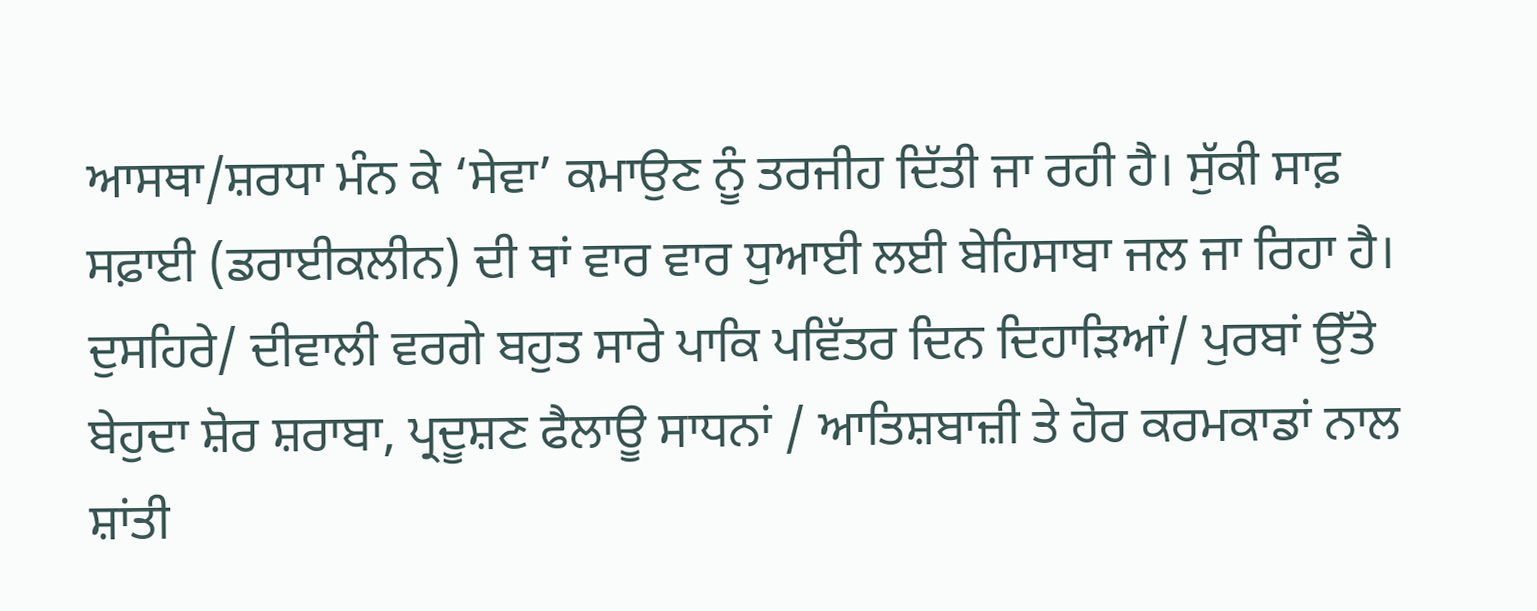ਆਸਥਾ/ਸ਼ਰਧਾ ਮੰਨ ਕੇ ‘ਸੇਵਾ’ ਕਮਾਉਣ ਨੂੰ ਤਰਜੀਹ ਦਿੱਤੀ ਜਾ ਰਹੀ ਹੈ। ਸੁੱਕੀ ਸਾਫ਼ ਸਫ਼ਾਈ (ਡਰਾਈਕਲੀਨ) ਦੀ ਥਾਂ ਵਾਰ ਵਾਰ ਧੁਆਈ ਲਈ ਬੇਹਿਸਾਬਾ ਜਲ ਜਾ ਰਿਹਾ ਹੈ।
ਦੁਸਹਿਰੇ/ ਦੀਵਾਲੀ ਵਰਗੇ ਬਹੁਤ ਸਾਰੇ ਪਾਕਿ ਪਵਿੱਤਰ ਦਿਨ ਦਿਹਾੜਿਆਂ/ ਪੁਰਬਾਂ ਉੱਤੇ ਬੇਹੁਦਾ ਸ਼ੋਰ ਸ਼ਰਾਬਾ, ਪ੍ਰਦੂਸ਼ਣ ਫੈਲਾਊ ਸਾਧਨਾਂ / ਆਤਿਸ਼ਬਾਜ਼ੀ ਤੇ ਹੋਰ ਕਰਮਕਾਡਾਂ ਨਾਲ ਸ਼ਾਂਤੀ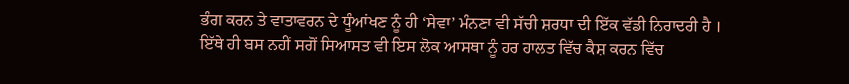ਭੰਗ ਕਰਨ ਤੇ ਵਾਤਾਵਰਨ ਦੇ ਧੂੰਆਂਖਣ ਨੂੰ ਹੀ ‘ਸੇਵਾ’ ਮੰਨਣਾ ਵੀ ਸੱਚੀ ਸ਼ਰਧਾ ਦੀ ਇੱਕ ਵੱਡੀ ਨਿਰਾਦਰੀ ਹੈ ।
ਇੱਥੇ ਹੀ ਬਸ ਨਹੀਂ ਸਗੋਂ ਸਿਆਸਤ ਵੀ ਇਸ ਲੋਕ ਆਸਥਾ ਨੂੰ ਹਰ ਹਾਲਤ ਵਿੱਚ ਕੈਸ਼ ਕਰਨ ਵਿੱਚ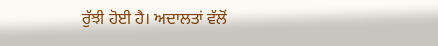ਰੁੱਝੀ ਹੋਈ ਹੈ। ਅਦਾਲਤਾਂ ਵੱਲੋਂ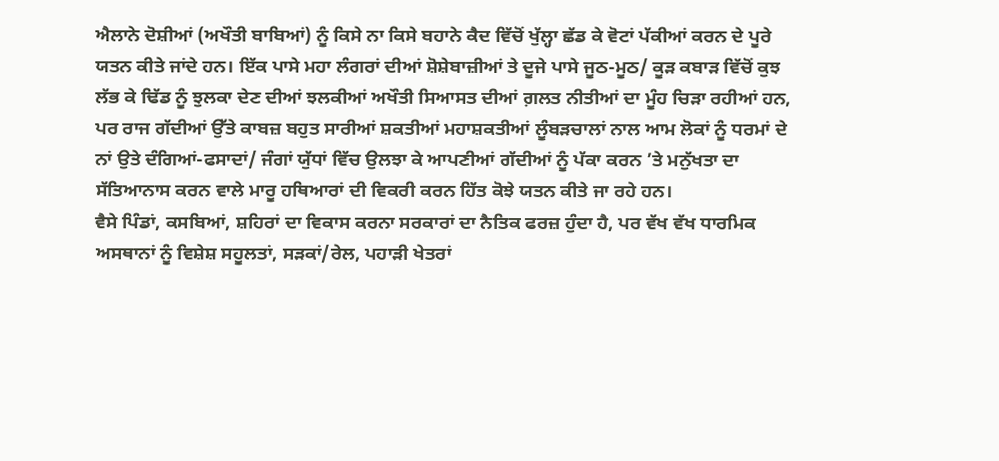ਐਲਾਨੇ ਦੋਸ਼ੀਆਂ (ਅਖੌਤੀ ਬਾਬਿਆਂ) ਨੂੰ ਕਿਸੇ ਨਾ ਕਿਸੇ ਬਹਾਨੇ ਕੈਦ ਵਿੱਚੋਂ ਖੁੱਲ੍ਹਾ ਛੱਡ ਕੇ ਵੋਟਾਂ ਪੱਕੀਆਂ ਕਰਨ ਦੇ ਪੂਰੇ ਯਤਨ ਕੀਤੇ ਜਾਂਦੇ ਹਨ। ਇੱਕ ਪਾਸੇ ਮਹਾ ਲੰਗਰਾਂ ਦੀਆਂ ਸ਼ੋਸ਼ੇਬਾਜ਼ੀਆਂ ਤੇ ਦੂਜੇ ਪਾਸੇ ਜੂਠ-ਮੂਠ/ ਕੂੜ ਕਬਾੜ ਵਿੱਚੋਂ ਕੁਝ ਲੱਭ ਕੇ ਢਿੱਡ ਨੂੰ ਝੁਲਕਾ ਦੇਣ ਦੀਆਂ ਝਲਕੀਆਂ ਅਖੌਤੀ ਸਿਆਸਤ ਦੀਆਂ ਗ਼ਲਤ ਨੀਤੀਆਂ ਦਾ ਮੂੰਹ ਚਿੜਾ ਰਹੀਆਂ ਹਨ, ਪਰ ਰਾਜ ਗੱਦੀਆਂ ਉੱਤੇ ਕਾਬਜ਼ ਬਹੁਤ ਸਾਰੀਆਂ ਸ਼ਕਤੀਆਂ ਮਹਾਸ਼ਕਤੀਆਂ ਲੂੰਬੜਚਾਲਾਂ ਨਾਲ ਆਮ ਲੋਕਾਂ ਨੂੰ ਧਰਮਾਂ ਦੇ ਨਾਂ ਉਤੇ ਦੰਗਿਆਂ-ਫਸਾਦਾਂ/ ਜੰਗਾਂ ਯੁੱਧਾਂ ਵਿੱਚ ਉਲਝਾ ਕੇ ਆਪਣੀਆਂ ਗੱਦੀਆਂ ਨੂੰ ਪੱਕਾ ਕਰਨ ’ਤੇ ਮਨੁੱਖਤਾ ਦਾ ਸੱਤਿਆਨਾਸ ਕਰਨ ਵਾਲੇ ਮਾਰੂ ਹਥਿਆਰਾਂ ਦੀ ਵਿਕਰੀ ਕਰਨ ਹਿੱਤ ਕੋਝੇ ਯਤਨ ਕੀਤੇ ਜਾ ਰਹੇ ਹਨ।
ਵੈਸੇ ਪਿੰਡਾਂ, ਕਸਬਿਆਂ, ਸ਼ਹਿਰਾਂ ਦਾ ਵਿਕਾਸ ਕਰਨਾ ਸਰਕਾਰਾਂ ਦਾ ਨੈਤਿਕ ਫਰਜ਼ ਹੁੰਦਾ ਹੈ, ਪਰ ਵੱਖ ਵੱਖ ਧਾਰਮਿਕ ਅਸਥਾਨਾਂ ਨੂੰ ਵਿਸ਼ੇਸ਼ ਸਹੂਲਤਾਂ, ਸੜਕਾਂ/ਰੇਲ, ਪਹਾੜੀ ਖੇਤਰਾਂ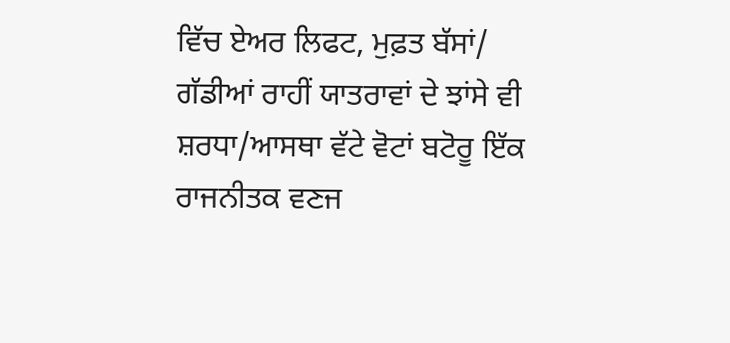ਵਿੱਚ ਏਅਰ ਲਿਫਟ, ਮੁਫ਼ਤ ਬੱਸਾਂ/ ਗੱਡੀਆਂ ਰਾਹੀਂ ਯਾਤਰਾਵਾਂ ਦੇ ਝਾਂਸੇ ਵੀ ਸ਼ਰਧਾ/ਆਸਥਾ ਵੱਟੇ ਵੋਟਾਂ ਬਟੋਰੂ ਇੱਕ ਰਾਜਨੀਤਕ ਵਣਜ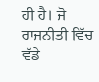ਹੀ ਹੈ। ਜੋ ਰਾਜਨੀਤੀ ਵਿੱਚ ਵੱਡੇ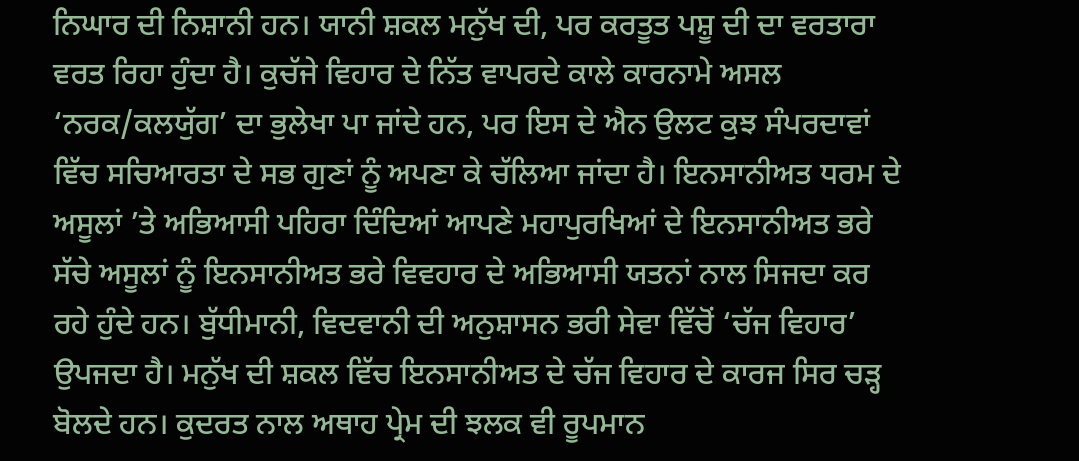ਨਿਘਾਰ ਦੀ ਨਿਸ਼ਾਨੀ ਹਨ। ਯਾਨੀ ਸ਼ਕਲ ਮਨੁੱਖ ਦੀ, ਪਰ ਕਰਤੂਤ ਪਸ਼ੂ ਦੀ ਦਾ ਵਰਤਾਰਾ ਵਰਤ ਰਿਹਾ ਹੁੰਦਾ ਹੈ। ਕੁਚੱਜੇ ਵਿਹਾਰ ਦੇ ਨਿੱਤ ਵਾਪਰਦੇ ਕਾਲੇ ਕਾਰਨਾਮੇ ਅਸਲ ‘ਨਰਕ/ਕਲਯੁੱਗ’ ਦਾ ਭੁਲੇਖਾ ਪਾ ਜਾਂਦੇ ਹਨ, ਪਰ ਇਸ ਦੇ ਐਨ ਉਲਟ ਕੁਝ ਸੰਪਰਦਾਵਾਂ ਵਿੱਚ ਸਚਿਆਰਤਾ ਦੇ ਸਭ ਗੁਣਾਂ ਨੂੰ ਅਪਣਾ ਕੇ ਚੱਲਿਆ ਜਾਂਦਾ ਹੈ। ਇਨਸਾਨੀਅਤ ਧਰਮ ਦੇ ਅਸੂਲਾਂ ’ਤੇ ਅਭਿਆਸੀ ਪਹਿਰਾ ਦਿੰਦਿਆਂ ਆਪਣੇ ਮਹਾਪੁਰਖਿਆਂ ਦੇ ਇਨਸਾਨੀਅਤ ਭਰੇ ਸੱਚੇ ਅਸੂਲਾਂ ਨੂੰ ਇਨਸਾਨੀਅਤ ਭਰੇ ਵਿਵਹਾਰ ਦੇ ਅਭਿਆਸੀ ਯਤਨਾਂ ਨਾਲ ਸਿਜਦਾ ਕਰ ਰਹੇ ਹੁੰਦੇ ਹਨ। ਬੁੱਧੀਮਾਨੀ, ਵਿਦਵਾਨੀ ਦੀ ਅਨੁਸ਼ਾਸਨ ਭਰੀ ਸੇਵਾ ਵਿੱਚੋਂ ‘ਚੱਜ ਵਿਹਾਰ’ ਉਪਜਦਾ ਹੈ। ਮਨੁੱਖ ਦੀ ਸ਼ਕਲ ਵਿੱਚ ਇਨਸਾਨੀਅਤ ਦੇ ਚੱਜ ਵਿਹਾਰ ਦੇ ਕਾਰਜ ਸਿਰ ਚੜ੍ਹ ਬੋਲਦੇ ਹਨ। ਕੁਦਰਤ ਨਾਲ ਅਥਾਹ ਪ੍ਰੇਮ ਦੀ ਝਲਕ ਵੀ ਰੂਪਮਾਨ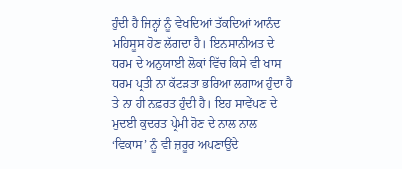ਹੁੰਦੀ ਹੈ ਜਿਨ੍ਹਾਂ ਨੂੰ ਵੇਖਦਿਆਂ ਤੱਕਦਿਆਂ ਆਨੰਦ ਮਹਿਸੂਸ ਹੋਣ ਲੱਗਦਾ ਹੈ। ਇਨਸਾਨੀਅਤ ਦੇ ਧਰਮ ਦੇ ਅਨੁਯਾਈ ਲੋਕਾਂ ਵਿੱਚ ਕਿਸੇ ਵੀ ਖਾਸ ਧਰਮ ਪ੍ਰਤੀ ਨਾ ਕੱਟੜਤਾ ਭਰਿਆ ਲਗਾਅ ਹੁੰਦਾ ਹੈ ਤੇ ਨਾ ਹੀ ਨਫ਼ਰਤ ਹੁੰਦੀ ਹੈ। ਇਹ ਸਾਵੇਂਪਣ ਦੇ ਮੁਦਈ ਕੁਦਰਤ ਪ੍ਰੇਮੀ ਹੋਣ ਦੇ ਨਾਲ ਨਾਲ ‘ਵਿਕਾਸ’ ਨੂੰ ਵੀ ਜ਼ਰੂਰ ਅਪਣਾਉਂਦੇ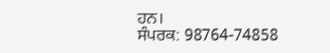ਹਨ।
ਸੰਪਰਕ: 98764-74858